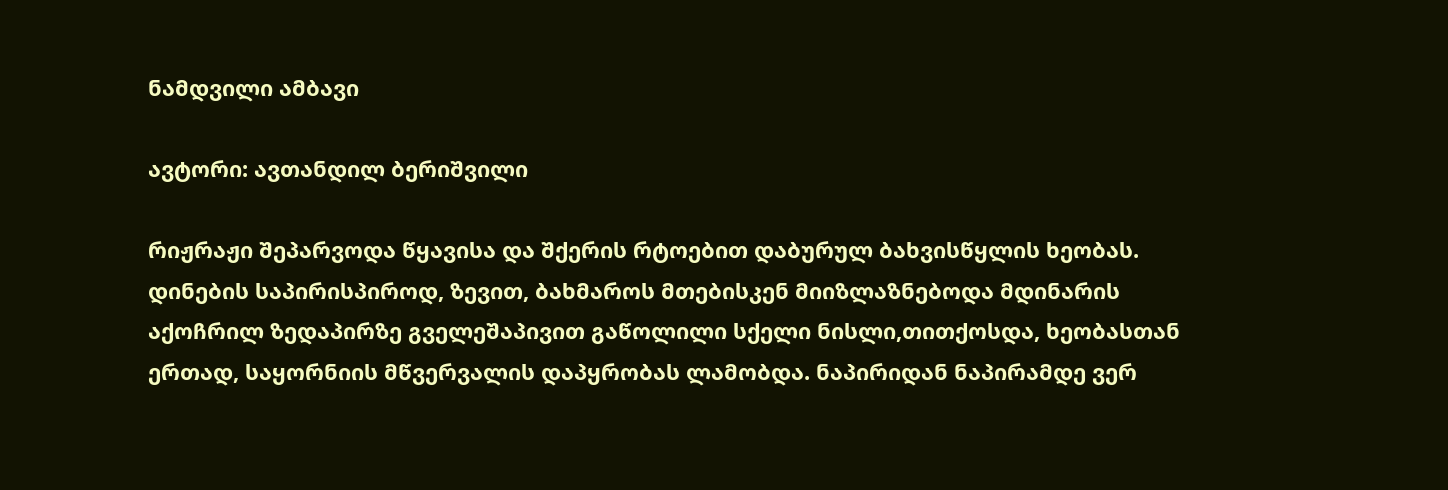ნამდვილი ამბავი

ავტორი: ავთანდილ ბერიშვილი

რიჟრაჟი შეპარვოდა წყავისა და შქერის რტოებით დაბურულ ბახვისწყლის ხეობას. დინების საპირისპიროდ, ზევით, ბახმაროს მთებისკენ მიიზლაზნებოდა მდინარის აქოჩრილ ზედაპირზე გველეშაპივით გაწოლილი სქელი ნისლი,თითქოსდა, ხეობასთან ერთად, საყორნიის მწვერვალის დაპყრობას ლამობდა. ნაპირიდან ნაპირამდე ვერ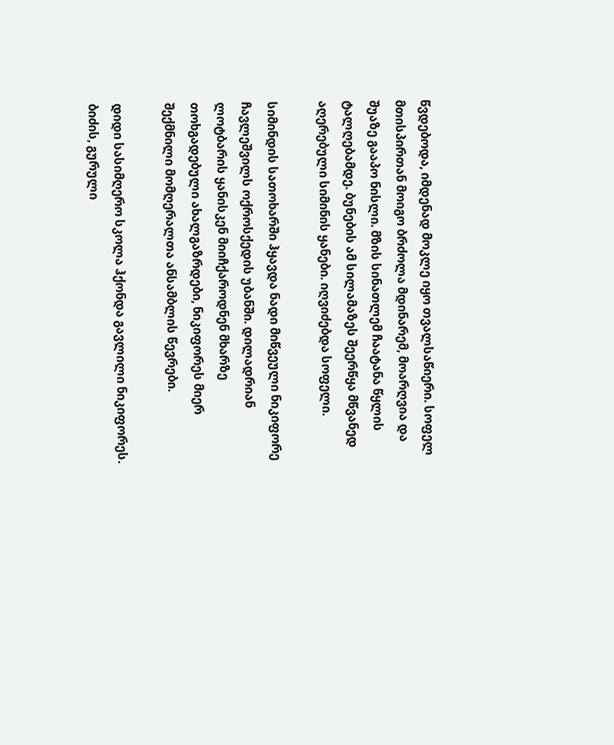წვდებოდა, იმდენად მოკლე იყო თვალსაწიერი. სოფელ მთისპირთან მოიგო ბრძოლა მდინარემ, მოარღვია და შუაზე გააპო ნისლი. მზის სინათლემ ჩაატანა წყლის ტალღებამდე. ბუნების ამ სილამაზეს შეერწყა მწვანედ აღერებული სიმინის ყანები. იღვიძებდა სოფელი.

სიმინდის სათოხარში ჰყავდა ნადი მიწვეული ნიკიფორე ჩავლეშვილს ოქროსქედის უბანში. დილადრიან ლოტბარის ყანისკენ მიიჩქაროდნენ მხარზე თოხგადებული ახალგაზრდები, ნიკიფორეს მიერ შექმნილი მომღერალთა ანსამბლის წევრები.

დიდი სასიმღერო სკოლა ჰქონდა გავლილი ნიკიფორეს. ბიძის, გურული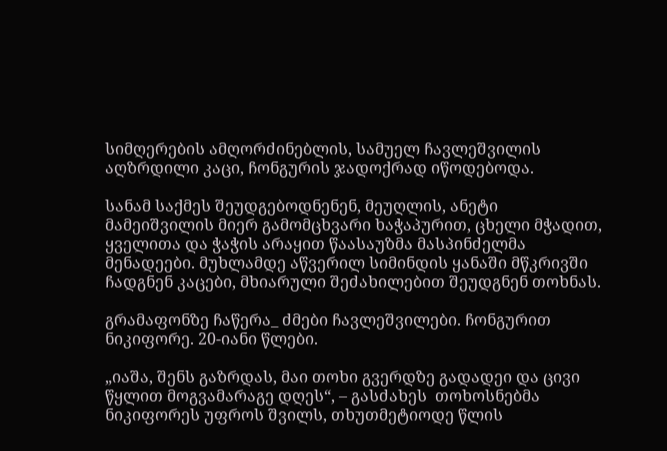სიმღერების ამღორძინებლის, სამუელ ჩავლეშვილის აღზრდილი კაცი, ჩონგურის ჯადოქრად იწოდებოდა.

სანამ საქმეს შეუდგებოდნენენ, მეუღლის, ანეტი მამეიშვილის მიერ გამომცხვარი ხაჭაპურით, ცხელი მჭადით, ყველითა და ჭაჭის არაყით წაასაუზმა მასპინძელმა მენადეები. მუხლამდე აწვერილ სიმინდის ყანაში მწკრივში ჩადგნენ კაცები, მხიარული შეძახილებით შეუდგნენ თოხნას.

გრამაფონზე ჩაწერა_ ძმები ჩავლეშვილები. ჩონგურით ნიკიფორე. 20-იანი წლები.

„იაშა, შენს გაზრდას, მაი თოხი გვერდზე გადადეი და ცივი წყლით მოგვამარაგე დღეს“, – გასძახეს  თოხოსნებმა ნიკიფორეს უფროს შვილს, თხუთმეტიოდე წლის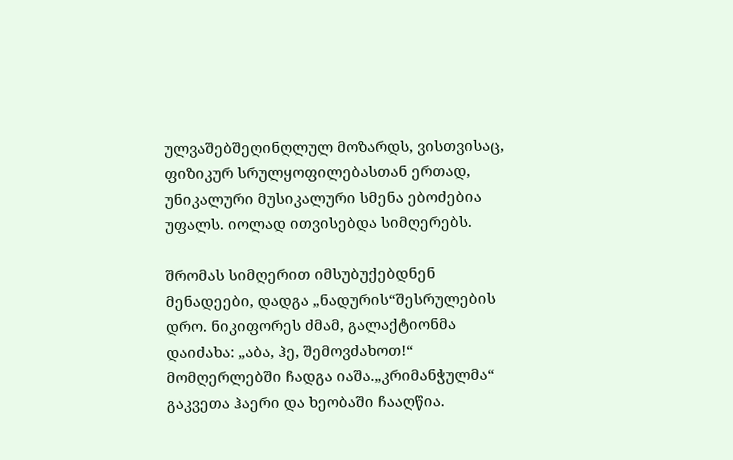ულვაშებშეღინღლულ მოზარდს, ვისთვისაც, ფიზიკურ სრულყოფილებასთან ერთად, უნიკალური მუსიკალური სმენა ებოძებია  უფალს. იოლად ითვისებდა სიმღერებს.

შრომას სიმღერით იმსუბუქებდნენ მენადეები, დადგა „ნადურის“შესრულების დრო. ნიკიფორეს ძმამ, გალაქტიონმა დაიძახა: „აბა, ჰე, შემოვძახოთ!“ მომღერლებში ჩადგა იაშა.„კრიმანჭულმა“ გაკვეთა ჰაერი და ხეობაში ჩააღწია.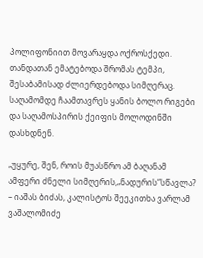პოლიფონიით მოვარაყდა ოქროსქედი. თანდათან ემატებოდა შრომას ტემპი, შესაბამისად ძლიერდებოდა სიმღერაც. საღამომდე ჩაამთავრეს ყანის ბოლო რიგები და საღამოსპირის ქეიფის მოლოდინში დასხდნენ.

„უყურე, შენ, როის მუასწრო ამ ბაღანამ ამფერი ძნელი სიმღერის,„ნადურის“სწავლა?  – იაშას ბიძას, კალისტოს შეეკითხა ვარლამ ვაშალომიძე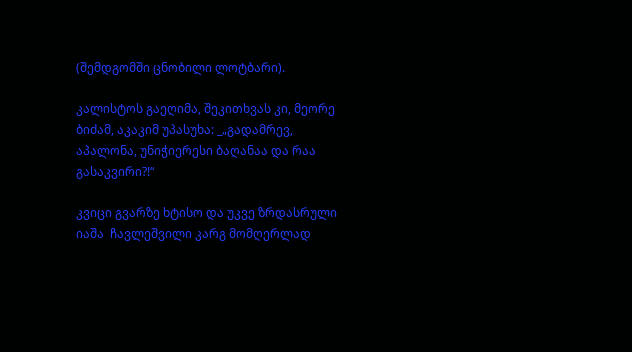(შემდგომში ცნობილი ლოტბარი).

კალისტოს გაეღიმა, შეკითხვას კი, მეორე ბიძამ, აკაკიმ უპასუხა: _„გადამრევ, აპალონა, უნიჭიერესი ბაღანაა და რაა გასაკვირი?!“

კვიცი გვარზე ხტისო და უკვე ზრდასრული იაშა  ჩავლეშვილი კარგ მომღერლად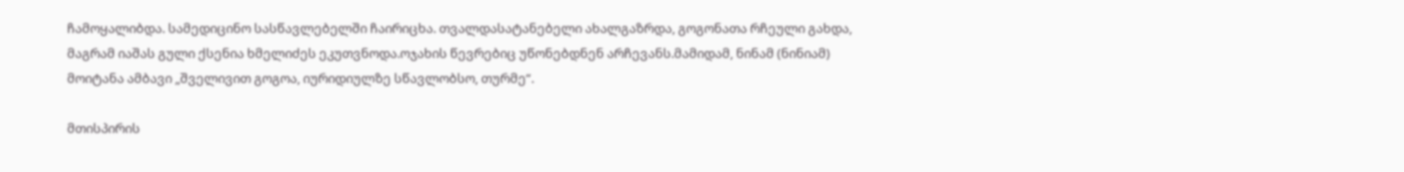ჩამოყალიბდა. სამედიცინო სასწავლებელში ჩაირიცხა. თვალდასატანებელი ახალგაზრდა, გოგონათა რჩეული გახდა, მაგრამ იაშას გული ქსენია ხმელიძეს ეკუთვნოდა.ოჯახის წევრებიც უწონებდნენ არჩევანს.მამიდამ, ნინამ (ნინიამ) მოიტანა ამბავი „შველივით გოგოა, იურიდიულზე სწავლობსო, თურმე“.

მთისპირის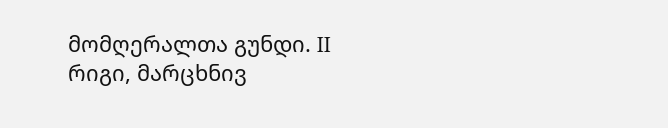მომღერალთა გუნდი. II რიგი, მარცხნივ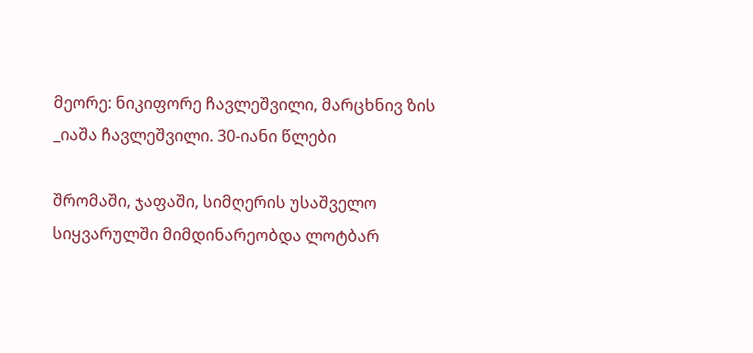მეორე: ნიკიფორე ჩავლეშვილი, მარცხნივ ზის _იაშა ჩავლეშვილი. 30-იანი წლები

შრომაში, ჯაფაში, სიმღერის უსაშველო სიყვარულში მიმდინარეობდა ლოტბარ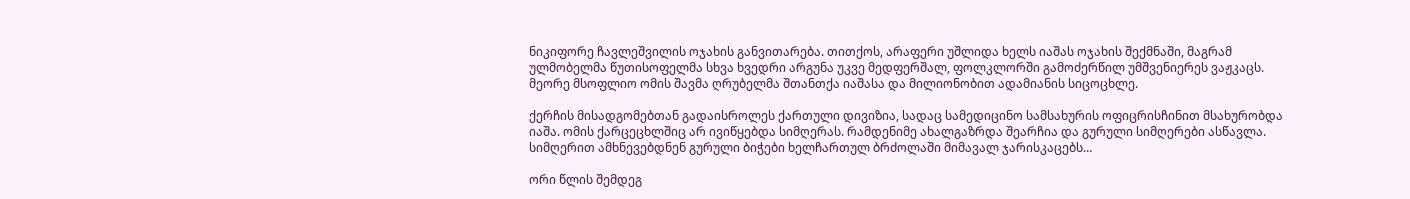ნიკიფორე ჩავლეშვილის ოჯახის განვითარება. თითქოს, არაფერი უშლიდა ხელს იაშას ოჯახის შექმნაში, მაგრამ ულმობელმა წუთისოფელმა სხვა ხვედრი არგუნა უკვე მედფერშალ, ფოლკლორში გამოძერწილ უმშვენიერეს ვაჟკაცს. მეორე მსოფლიო ომის შავმა ღრუბელმა შთანთქა იაშასა და მილიონობით ადამიანის სიცოცხლე.

ქერჩის მისადგომებთან გადაისროლეს ქართული დივიზია, სადაც სამედიცინო სამსახურის ოფიცრისჩინით მსახურობდა იაშა. ომის ქარცეცხლშიც არ ივიწყებდა სიმღერას. რამდენიმე ახალგაზრდა შეარჩია და გურული სიმღერები ასწავლა. სიმღერით ამხნევებდნენ გურული ბიჭები ხელჩართულ ბრძოლაში მიმავალ ჯარისკაცებს…

ორი წლის შემდეგ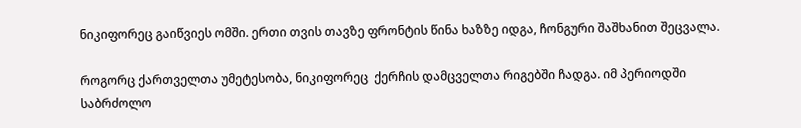ნიკიფორეც გაიწვიეს ომში. ერთი თვის თავზე ფრონტის წინა ხაზზე იდგა, ჩონგური შაშხანით შეცვალა.

როგორც ქართველთა უმეტესობა, ნიკიფორეც  ქერჩის დამცველთა რიგებში ჩადგა. იმ პერიოდში საბრძოლო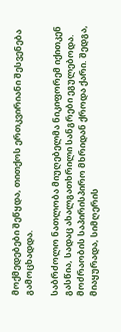მოქმედებები შეწყდა, თითქოს ერთკვირიანი შესვენება გამოცხადდა.

საბრძოლო ნათლობა მიუღებელმა ნიკიფორემ იქითკენ გასწია, სადაც ახალგათხრილი სანგრები ეგულებოდა. მოძრაობის საპირისპირო მხრიდან ქროდა ქარი. შედგა, მიაყურადა, სიმღერის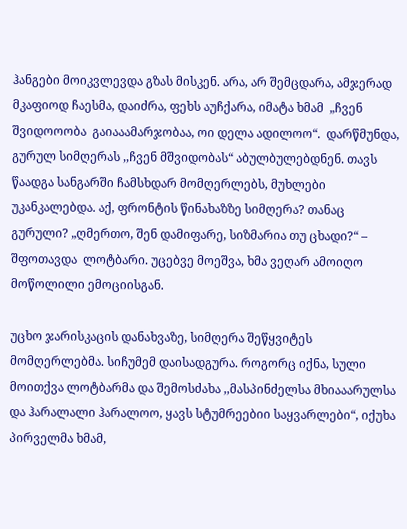ჰანგები მოიკვლევდა გზას მისკენ. არა, არ შემცდარა, ამჯერად მკაფიოდ ჩაესმა, დაიძრა, ფეხს აუჩქარა, იმატა ხმამ  „ჩვენ შვიდოოობა  გაიააამარჯობაა, ოი დელა ადილოო“.  დარწმუნდა, გურულ სიმღერას ,,ჩვენ მშვიდობას“ აბულბულებდნენ. თავს წაადგა სანგარში ჩამსხდარ მომღერლებს, მუხლები უკანკალებდა. აქ, ფრონტის წინახაზზე სიმღერა? თანაც გურული? „ღმერთო, შენ დამიფარე, სიზმარია თუ ცხადი?“ – შფოთავდა  ლოტბარი. უცებვე მოეშვა, ხმა ვეღარ ამოიღო მოწოლილი ემოციისგან.

უცხო ჯარისკაცის დანახვაზე, სიმღერა შეწყვიტეს მომღერლებმა. სიჩუმემ დაისადგურა. როგორც იქნა, სული მოითქვა ლოტბარმა და შემოსძახა ,,მასპინძელსა მხიააარულსა და ჰარალალი ჰარალოო, ყავს სტუმრეებიი საყვარლები“, იქუხა პირველმა ხმამ,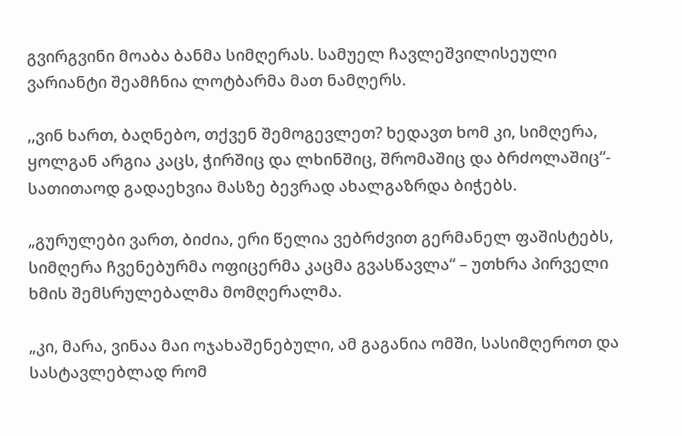გვირგვინი მოაბა ბანმა სიმღერას. სამუელ ჩავლეშვილისეული ვარიანტი შეამჩნია ლოტბარმა მათ ნამღერს.

,,ვინ ხართ, ბაღნებო, თქვენ შემოგევლეთ? ხედავთ ხომ კი, სიმღერა, ყოლგან არგია კაცს, ჭირშიც და ლხინშიც, შრომაშიც და ბრძოლაშიც“- სათითაოდ გადაეხვია მასზე ბევრად ახალგაზრდა ბიჭებს.

„გურულები ვართ, ბიძია, ერი წელია ვებრძვით გერმანელ ფაშისტებს, სიმღერა ჩვენებურმა ოფიცერმა კაცმა გვასწავლა“ – უთხრა პირველი ხმის შემსრულებალმა მომღერალმა.

„კი, მარა, ვინაა მაი ოჯახაშენებული, ამ გაგანია ომში, სასიმღეროთ და სასტავლებლად რომ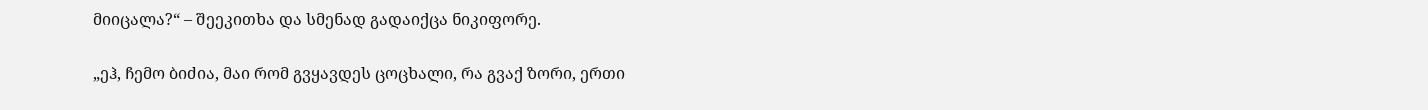მიიცალა?“ – შეეკითხა და სმენად გადაიქცა ნიკიფორე.

„ეჰ, ჩემო ბიძია, მაი რომ გვყავდეს ცოცხალი, რა გვაქ ზორი, ერთი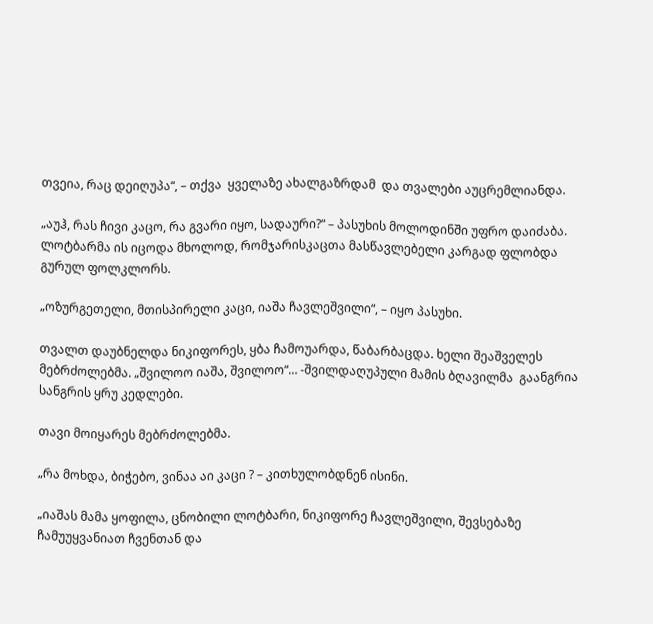თვეია, რაც დეიღუპა“, – თქვა  ყველაზე ახალგაზრდამ  და თვალები აუცრემლიანდა.

„აუჰ, რას ჩივი კაცო, რა გვარი იყო, სადაური?“ – პასუხის მოლოდინში უფრო დაიძაბა. ლოტბარმა ის იცოდა მხოლოდ, რომჯარისკაცთა მასწავლებელი კარგად ფლობდა გურულ ფოლკლორს.

„ოზურგეთელი, მთისპირელი კაცი, იაშა ჩავლეშვილი“, – იყო პასუხი.

თვალთ დაუბნელდა ნიკიფორეს, ყბა ჩამოუარდა, წაბარბაცდა. ხელი შეაშველეს მებრძოლებმა. „შვილოო იაშა, შვილოო“… -შვილდაღუპული მამის ბღავილმა  გაანგრია სანგრის ყრუ კედლები.

თავი მოიყარეს მებრძოლებმა.

„რა მოხდა, ბიჭებო, ვინაა აი კაცი ? – კითხულობდნენ ისინი.

„იაშას მამა ყოფილა, ცნობილი ლოტბარი, ნიკიფორე ჩავლეშვილი, შევსებაზე ჩამუუყვანიათ ჩვენთან და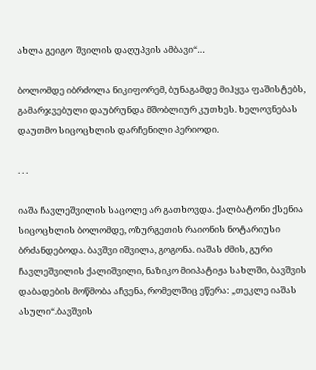ახლა გეიგო  შვილის დაღუპვის ამბავი“…

ბოლომდე იბრძოლა ნიკიფორემ, ბუნაგამდე მიჰყვა ფაშისტებს, გამარჯვებული დაუბრუნდა მშობლიურ კუთხეს. ხელოვნებას დაუთმო სიცოცხლის დარჩენილი პერიოდი.

. . .

იაშა ჩავლეშვილის საცოლე არ გათხოვდა. ქალბატონი ქსენია სიცოცხლის ბოლომდე, ოზურგეთის რაიონის ნოტარიუსი ბრძანდებოდა. ბავშვი იშვილა, გოგონა. იაშას ძმის, გური ჩავლეშვილის ქალიშვილი, ნაზიკო მიიპატიჟა სახლში, ბავშვის დაბადების მოწმობა აჩვენა, რომელშიც ეწერა: „თეკლე იაშას ასული“.ბავშვის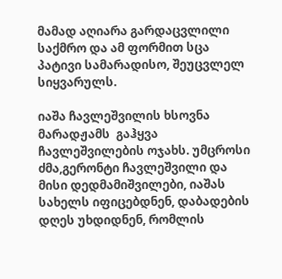მამად აღიარა გარდაცვლილი საქმრო და ამ ფორმით სცა პატივი სამარადისო, შეუცვლელ  სიყვარულს.

იაშა ჩავლეშვილის ხსოვნა მარადჟამს  გაჰყვა ჩავლეშვილების ოჯახს. უმცროსი ძმა,გერონტი ჩავლეშვილი და მისი დედმამიშვილები, იაშას სახელს იფიცებდნენ, დაბადების დღეს უხდიდნენ, რომლის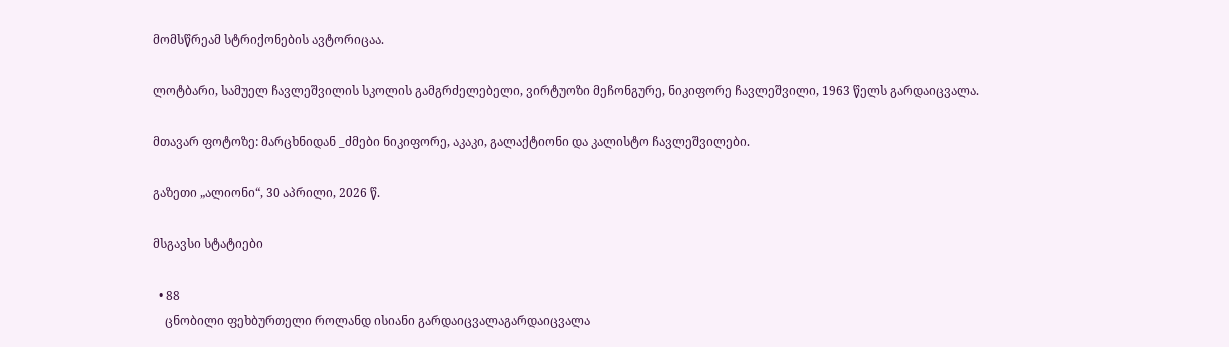მომსწრეამ სტრიქონების ავტორიცაა.

ლოტბარი, სამუელ ჩავლეშვილის სკოლის გამგრძელებელი, ვირტუოზი მეჩონგურე, ნიკიფორე ჩავლეშვილი, 1963 წელს გარდაიცვალა.

მთავარ ფოტოზე: მარცხნიდან _ძმები ნიკიფორე, აკაკი, გალაქტიონი და კალისტო ჩავლეშვილები.

გაზეთი „ალიონი“, 30 აპრილი, 2026 წ.

მსგავსი სტატიები

  • 88
    ცნობილი ფეხბურთელი როლანდ ისიანი გარდაიცვალაგარდაიცვალა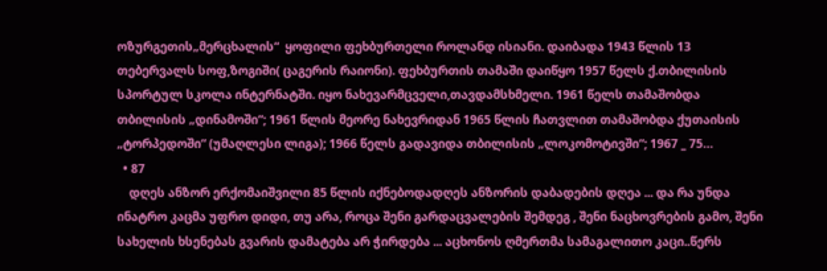ოზურგეთის„მერცხალის“  ყოფილი ფეხბურთელი როლანდ ისიანი. დაიბადა 1943 წლის 13 თებერვალს სოფ,ზოგიში( ცაგერის რაიონი). ფეხბურთის თამაში დაიწყო 1957 წელს ქ.თბილისის სპორტულ სკოლა ინტერნატში. იყო ნახევარმცველი,თავდამსხმელი. 1961 წელს თამაშობდა თბილისის „დინამოში“; 1961 წლის მეორე ნახევრიდან 1965 წლის ჩათვლით თამაშობდა ქუთაისის  „ტორპედოში“ (უმაღლესი ლიგა); 1966 წელს გადავიდა თბილისის „ლოკომოტივში“; 1967 _ 75…
  • 87
    დღეს ანზორ ერქომაიშვილი 85 წლის იქნებოდადღეს ანზორის დაბადების დღეა ... და რა უნდა ინატრო კაცმა უფრო დიდი, თუ არა, როცა შენი გარდაცვალების შემდეგ , შენი ნაცხოვრების გამო, შენი სახელის ხსენებას გვარის დამატება არ ჭირდება ... აცხონოს ღმერთმა სამაგალითო კაცი..წერს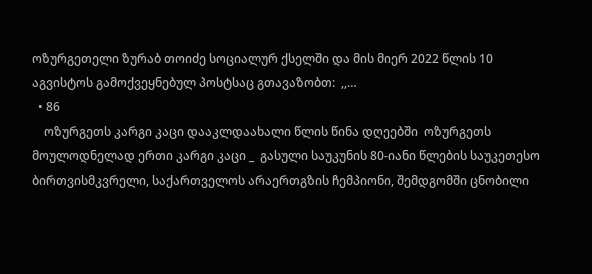ოზურგეთელი ზურაბ თოიძე სოციალურ ქსელში და მის მიერ 2022 წლის 10 აგვისტოს გამოქვეყნებულ პოსტსაც გთავაზობთ:  ,,…
  • 86
    ოზურგეთს კარგი კაცი დააკლდაახალი წლის წინა დღეებში  ოზურგეთს მოულოდნელად ერთი კარგი კაცი _  გასული საუკუნის 80-იანი წლების საუკეთესო ბირთვისმკვრელი, საქართველოს არაერთგზის ჩემპიონი, შემდგომში ცნობილი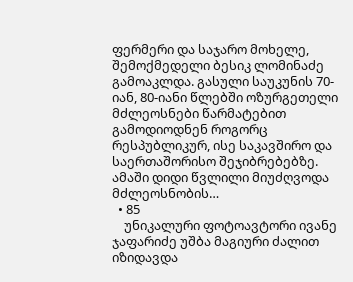ფერმერი და საჯარო მოხელე, შემოქმედელი ბესიკ ლომინაძე გამოაკლდა. გასული საუკუნის 70-იან, 80-იანი წლებში ოზურგეთელი მძლეოსნები წარმატებით გამოდიოდნენ როგორც რესპუბლიკურ, ისე საკავშირო და საერთაშორისო შეჯიბრებებზე. ამაში დიდი წვლილი მიუძღვოდა მძლეოსნობის…
  • 85
    უნიკალური ფოტოავტორი ივანე ჯაფარიძე უშბა მაგიური ძალით იზიდავდა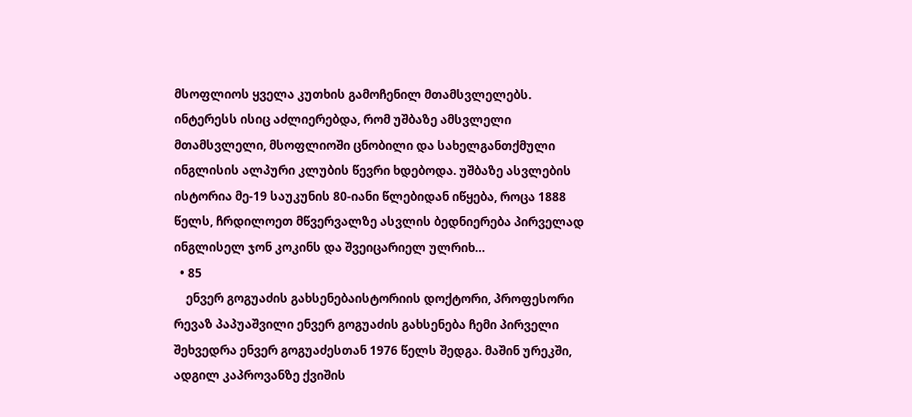მსოფლიოს ყველა კუთხის გამოჩენილ მთამსვლელებს. ინტერესს ისიც აძლიერებდა, რომ უშბაზე ამსვლელი მთამსვლელი, მსოფლიოში ცნობილი და სახელგანთქმული ინგლისის ალპური კლუბის წევრი ხდებოდა. უშბაზე ასვლების ისტორია მე-19 საუკუნის 80-იანი წლებიდან იწყება, როცა 1888 წელს, ჩრდილოეთ მწვერვალზე ასვლის ბედნიერება პირველად ინგლისელ ჯონ კოკინს და შვეიცარიელ ულრიხ…
  • 85
    ენვერ გოგუაძის გახსენებაისტორიის დოქტორი, პროფესორი რევაზ პაპუაშვილი ენვერ გოგუაძის გახსენება ჩემი პირველი შეხვედრა ენვერ გოგუაძესთან 1976 წელს შედგა. მაშინ ურეკში, ადგილ კაპროვანზე ქვიშის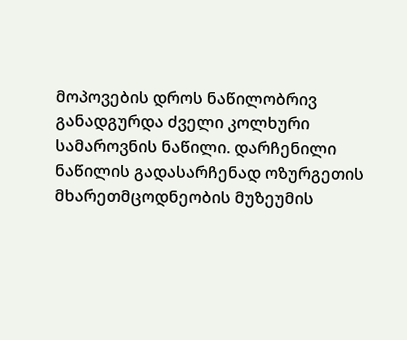მოპოვების დროს ნაწილობრივ განადგურდა ძველი კოლხური სამაროვნის ნაწილი. დარჩენილი ნაწილის გადასარჩენად ოზურგეთის მხარეთმცოდნეობის მუზეუმის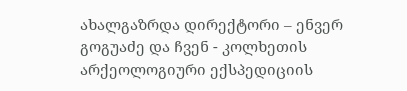ახალგაზრდა დირექტორი – ენვერ გოგუაძე და ჩვენ - კოლხეთის არქეოლოგიური ექსპედიციის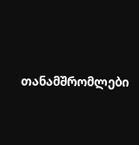თანამშრომლები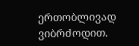ერთობლივად ვიბრძოდით.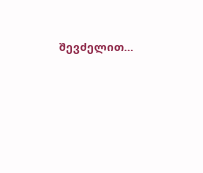შევძელით…